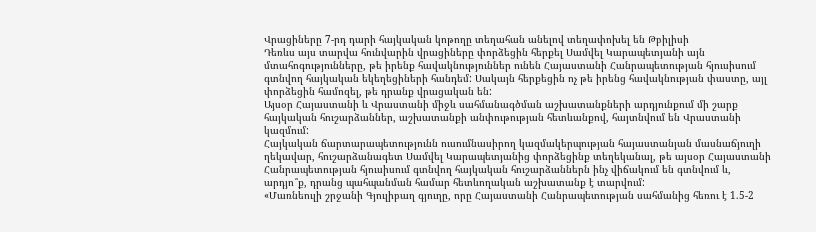Վրացիները 7-րդ դարի հայկական կոթողը տեղահան անելով տեղափոխել են Թբիլիսի
Դեռևս այս տարվա հունվարին վրացիները փորձեցին հերքել Սամվել Կարապետյանի այն մտահոգությունները, թե իրենք հավակնություններ ունեն Հայաստանի Հանրապետության հյուսիսում գտնվող հայկական եկեղեցիների հանդեմ: Սակայն հերքեցին ոչ թե իրենց հավակնության փաստը, այլ փորձեցին համոզել, թե դրանք վրացական են:
Այսօր Հայաստանի և Վրաստանի միջև սահմանագծման աշխատանքների արդյունքում մի շարք հայկական հուշարձաններ, աշխատանքի անփութության հետևանքով, հայտնվում են Վրաստանի կազմում:
Հայկական ճարտարապետությունն ուսումնասիրող կազմակերպության հայաստանյան մասնաճյուղի ղեկավար, հուշարձանագետ Սամվել Կարապետյանից փորձեցինք տեղեկանալ, թե այսօր Հայաստանի Հանրապետության հյուսիսում գտնվող հայկական հուշարձաններն ինչ վիճակում են գտնվում և, արդյո՞ք, դրանց պահպանման համար հետևողական աշխատանք է տարվում:
«Մառնեուլի շրջանի Գյուլիբաղ գյուղը, որը Հայաստանի Հանրապետության սահմանից հեռու է 1.5-2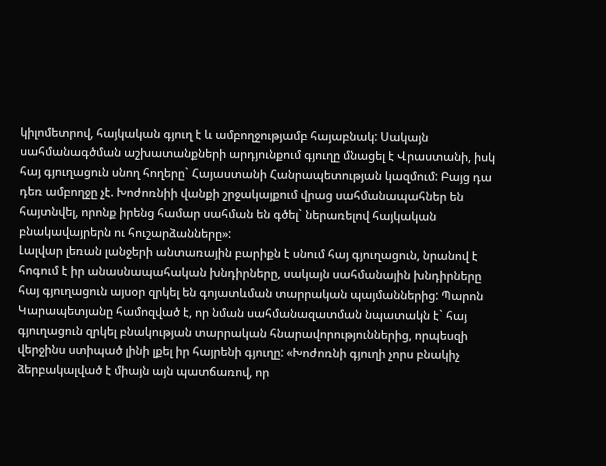կիլոմետրով, հայկական գյուղ է և ամբողջությամբ հայաբնակ: Սակայն սահմանագծման աշխատանքների արդյունքում գյուղը մնացել է Վրաստանի, իսկ հայ գյուղացուն սնող հողերը` Հայաստանի Հանրապետության կազմում: Բայց դա դեռ ամբողջը չէ. Խոժոռնիի վանքի շրջակայքում վրաց սահմանապահներ են հայտնվել, որոնք իրենց համար սահման են գծել` ներառելով հայկական բնակավայրերն ու հուշարձանները»:
Լալվար լեռան լանջերի անտառային բարիքն է սնում հայ գյուղացուն, նրանով է հոգում է իր անասնապահական խնդիրները, սակայն սահմանային խնդիրները հայ գյուղացուն այսօր զրկել են գոյատևման տարրական պայմաններից: Պարոն Կարապետյանը համոզված է, որ նման սահմանազատման նպատակն է` հայ գյուղացուն զրկել բնակության տարրական հնարավորություններից, որպեսզի վերջինս ստիպած լինի լքել իր հայրենի գյուղը: «Խոժոռնի գյուղի չորս բնակիչ ձերբակալված է միայն այն պատճառով, որ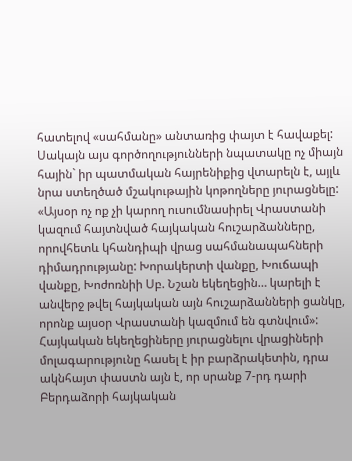հատելով «սահմանը» անտառից փայտ է հավաքել: Սակայն այս գործողությունների նպատակը ոչ միայն հային` իր պատմական հայրենիքից վտարելն է, այլև նրա ստեղծած մշակութային կոթողները յուրացնելը: «Այսօր ոչ ոք չի կարող ուսումնասիրել Վրաստանի կազում հայտնված հայկական հուշարձանները, որովհետև կհանդիպի վրաց սահմանապահների դիմադրությանը: Խորակերտի վանքը, Խուճապի վանքը, Խոժոռնիի Սբ. Նշան եկեղեցին… կարելի է անվերջ թվել հայկական այն հուշարձանների ցանկը, որոնք այսօր Վրաստանի կազմում են գտնվում»:
Հայկական եկեղեցիները յուրացնելու վրացիների մոլագարությունը հասել է իր բարձրակետին, դրա ակնհայտ փաստն այն է, որ սրանք 7-րդ դարի Բերդաձորի հայկական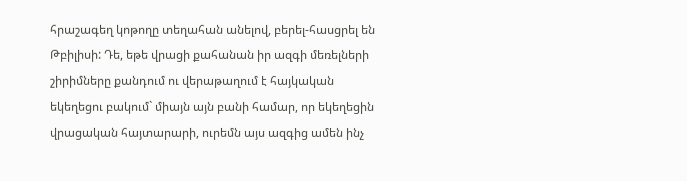հրաշագեղ կոթողը տեղահան անելով, բերել-հասցրել են Թբիլիսի: Դե, եթե վրացի քահանան իր ազգի մեռելների շիրիմները քանդում ու վերաթաղում է հայկական եկեղեցու բակում` միայն այն բանի համար, որ եկեղեցին վրացական հայտարարի, ուրեմն այս ազգից ամեն ինչ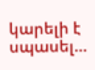կարելի է սպասել…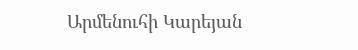Արմենուհի Կարեյան